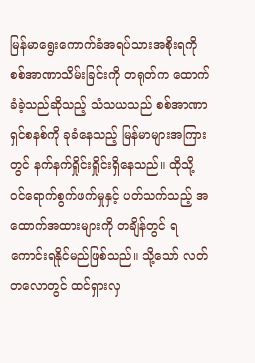မြန်မာရွေးကောက်ခံအရပ်သားအစိုးရကို စစ်အာဏာသိမ်းခြင်းကို တရုတ်က ထောက်ခံခဲ့သည်ဆိုသည့် သံသယသည် စစ်အာဏာရှင်စနစ်ကို ခုခံနေသည့် မြန်မာများအကြားတွင် နက်နက်ရှိုင်းရှိုင်းရှိနေသည်။ ထိုသို့ ဝင်ရောက်စွက်ဖက်မှုနှင့် ပတ်သက်သည့် အထောက်အထားများကို တချိန်တွင် ရကောင်းရနိုင်မည်ဖြစ်သည်။ သို့သော် လတ်တလောတွင် ထင်ရှားလှ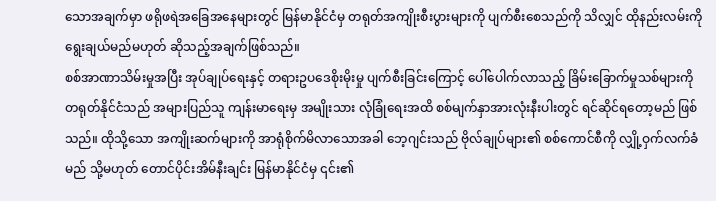သောအချက်မှာ ဖရိုဖရဲအခြေအနေများတွင် မြန်မာနိုင်ငံမှ တရုတ်အကျိုးစီးပွားများကို ပျက်စီးစေသည်ကို သိလျှင် ထိုနည်းလမ်းကို ရွေးချယ်မည်မဟုတ် ဆိုသည့်အချက်ဖြစ်သည်။
စစ်အာဏာသိမ်းမှုအပြီး အုပ်ချုပ်ရေးနှင့် တရားဥပဒေစိုးမိုးမှု ပျက်စီးခြင်းကြောင့် ပေါ်ပေါက်လာသည့် ခြိမ်းခြောက်မှုသစ်များကို တရုတ်နိုင်ငံသည် အများပြည်သူ ကျန်းမာရေးမှ အမျိုးသား လုံခြုံရေးအထိ စစ်မျက်နှာအားလုံးနီးပါးတွင် ရင်ဆိုင်ရတော့မည် ဖြစ်သည်။ ထိုသို့သော အကျိုးဆက်များကို အာရုံစိုက်မိလာသောအခါ ဘေ့ဂျင်းသည် ဗိုလ်ချုပ်များ၏ စစ်ကောင်စီကို လျှို့ဝှက်လက်ခံမည် သို့မဟုတ် တောင်ပိုင်းအိမ်နီးချင်း မြန်မာနိုင်ငံမှ ၎င်း၏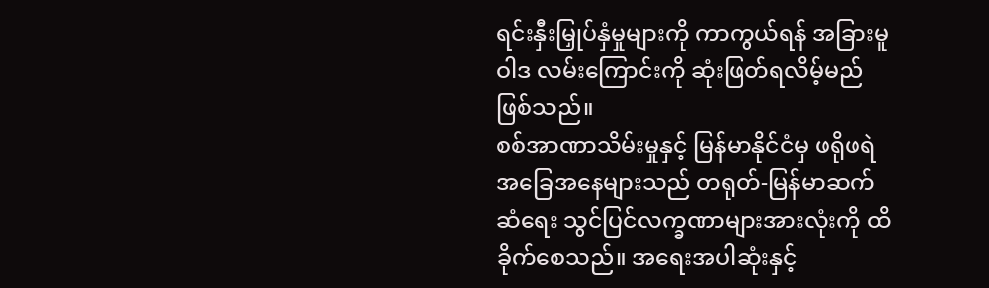ရင်းနှီးမြှုပ်နှံမှုများကို ကာကွယ်ရန် အခြားမူဝါဒ လမ်းကြောင်းကို ဆုံးဖြတ်ရလိမ့်မည်ဖြစ်သည်။
စစ်အာဏာသိမ်းမှုနှင့် မြန်မာနိုင်ငံမှ ဖရိုဖရဲအခြေအနေများသည် တရုတ်-မြန်မာဆက်ဆံရေး သွင်ပြင်လက္ခဏာများအားလုံးကို ထိခိုက်စေသည်။ အရေးအပါဆုံးနှင့်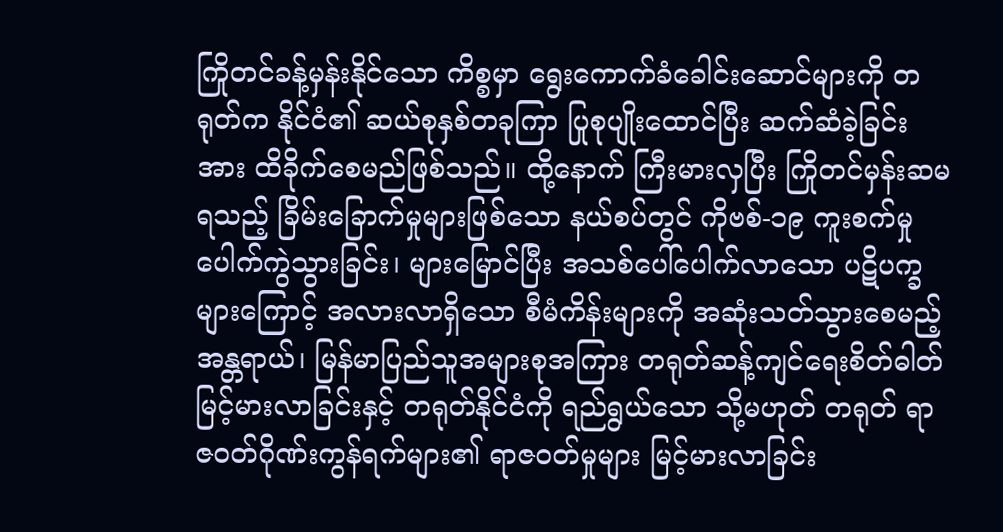ကြိုတင်ခန့်မှန်းနိုင်သော ကိစ္စမှာ ရွေးကောက်ခံခေါင်းဆောင်များကို တရုတ်က နိုင်ငံ၏ ဆယ်စုနှစ်တခုကြာ ပြုစုပျိုးထောင်ပြီး ဆက်ဆံခဲ့ခြင်းအား ထိခိုက်စေမည်ဖြစ်သည်။ ထို့နောက် ကြီးမားလှပြီး ကြိုတင်မှန်းဆမရသည့် ခြိမ်းခြောက်မှုများဖြစ်သော နယ်စပ်တွင် ကိုဗစ်-၁၉ ကူးစက်မှု ပေါက်ကွဲသွားခြင်း၊ များမြောင်ပြီး အသစ်ပေါ်ပေါက်လာသော ပဋိပက္ခများကြောင့် အလားလာရှိသော စီမံကိန်းများကို အဆုံးသတ်သွားစေမည့် အန္တရာယ်၊ မြန်မာပြည်သူအများစုအကြား တရုတ်ဆန့်ကျင်ရေးစိတ်ဓါတ် မြင့်မားလာခြင်းနှင့် တရုတ်နိုင်ငံကို ရည်ရွယ်သော သို့မဟုတ် တရုတ် ရာဇဝတ်ဂိုဏ်းကွန်ရက်များ၏ ရာဇဝတ်မှုများ မြင့်မားလာခြင်း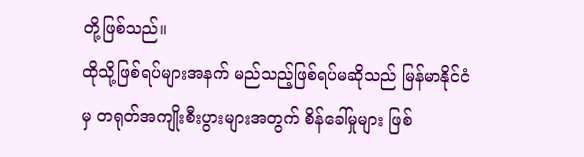တို့ဖြစ်သည်။
ထိုသို့ဖြစ်ရပ်များအနက် မည်သည့်ဖြစ်ရပ်မဆိုသည် မြန်မာနိုင်ငံမှ တရုတ်အကျိုးစီးပွားများအတွက် စိန်ခေါ်မှုများ ဖြစ်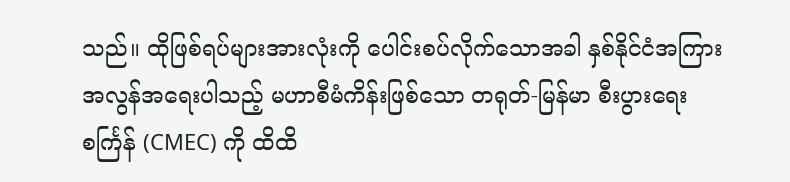သည်။ ထိုဖြစ်ရပ်များအားလုံးကို ပေါင်းစပ်လိုက်သောအခါ နှစ်နိုင်ငံအကြား အလွန်အရေးပါသည့် မဟာစီမံကိန်းဖြစ်သော တရုတ်-မြန်မာ စီးပွားရေးစင်္ကြန် (CMEC) ကို ထိထိ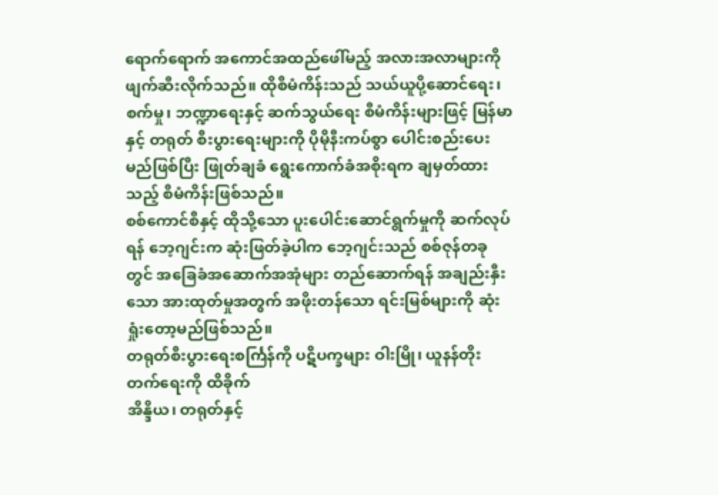ရောက်ရောက် အကောင်အထည်ဖေါ်မည့် အလားအလာများကို ဖျက်ဆီးလိုက်သည်။ ထိုစီမံကိန်းသည် သယ်ယူပို့ဆောင်ရေး၊ စက်မှု၊ ဘဏ္ဍာရေးနှင့် ဆက်သွယ်ရေး စီမံကိန်းများဖြင့် မြန်မာနှင့် တရုတ် စီးပွားရေးများကို ပိုမိုနီးကပ်စွာ ပေါင်းစည်းပေးမည်ဖြစ်ပြီး ဖြုတ်ချခံ ရွေးကောက်ခံအစိုးရက ချမှတ်ထားသည့် စီမံကိန်းဖြစ်သည်။
စစ်ကောင်စီနှင့် ထိုသို့သော ပူးပေါင်းဆောင်ရွက်မှုကို ဆက်လုပ်ရန် ဘေ့ဂျင်းက ဆုံးဖြတ်ခဲ့ပါက ဘေ့ဂျင်းသည် စစ်ဇုန်တခုတွင် အခြေခံအဆောက်အအုံများ တည်ဆောက်ရန် အချည်းနှီးသော အားထုတ်မှုအတွက် အဖိုးတန်သော ရင်းမြစ်များကို ဆုံးရှုံးတော့မည်ဖြစ်သည်။
တရုတ်စီးပွားရေးစင်္ကြန်ကို ပဋိပက္ခများ ဝါးမြို၊ ယူနန်တိုးတက်ရေးကို ထိခိုက်
အိန္ဒိယ၊ တရုတ်နှင့်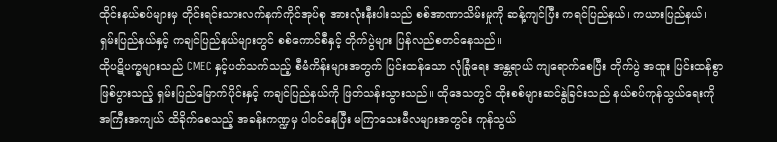ထိုင်းနယ်စပ်များမှ တိုင်းရင်းသားလက်နက်ကိုင်အုပ်စု အားလုံးနီးပါးသည် စစ်အာဏာသိမ်းမှုကို ဆန့်ကျင်ပြီး ကရင်ပြည်နယ်၊ ကယားပြည်နယ်၊ ရှမ်းပြည်နယ်နှင့် ကချင်ပြည်နယ်များတွင် စစ်ကောင်စီနှင့် တိုက်ပွဲများ ပြန်လည်စတင်နေသည်။
ထိုပဋိပက္ခများသည် CMEC နှင့်ပတ်သက်သည့် စီမံကိန်းများအတွက် ပြင်းထန်သော လုံခြုံရေး အန္တရာယ် ကျရောက်စေပြီး တိုက်ပွဲ အထူး ပြင်းထန်စွာ ဖြစ်ပွားသည့် ရှမ်းပြည်မြောက်ပိုင်းနှင့် ကချင်ပြည်နယ်ကို ဖြတ်သန်းသွားသည်။ ထိုဒေသတွင် ထိုးစစ်များဆင်နွဲခြင်းသည် နယ်စပ်ကုန်သွယ်ရေးကို အကြီးအကျယ် ထိခိုက်စေသည့် အခန်းကဏ္ဍမှ ပါဝင်နေပြီး မကြာသေးမီလများအတွင်း ကုန်သွယ်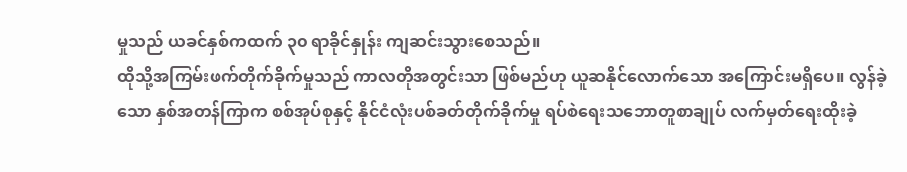မှုသည် ယခင်နှစ်ကထက် ၃၀ ရာခိုင်နှုန်း ကျဆင်းသွားစေသည်။
ထိုသို့အကြမ်းဖက်တိုက်ခိုက်မှုသည် ကာလတိုအတွင်းသာ ဖြစ်မည်ဟု ယူဆနိုင်လောက်သော အကြောင်းမရှိပေ။ လွန်ခဲ့သော နှစ်အတန်ကြာက စစ်အုပ်စုနှင့် နိုင်ငံလုံးပစ်ခတ်တိုက်ခိုက်မှု ရပ်စဲရေးသဘောတူစာချုပ် လက်မှတ်ရေးထိုးခဲ့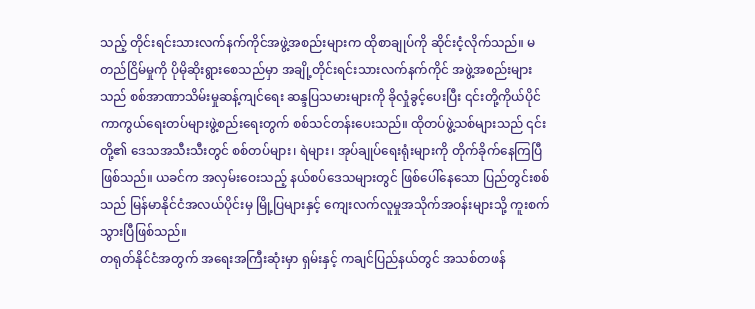သည့် တိုင်းရင်းသားလက်နက်ကိုင်အဖွဲ့အစည်းများက ထိုစာချုပ်ကို ဆိုင်းငံ့လိုက်သည်။ မတည်ငြိမ်မှုကို ပိုမိုဆိုးရွားစေသည်မှာ အချို့တိုင်းရင်းသားလက်နက်ကိုင် အဖွဲ့အစည်းများသည် စစ်အာဏာသိမ်းမှုဆန့်ကျင်ရေး ဆန္ဒပြသမားများကို ခိုလှုံခွင့်ပေးပြီး ၎င်းတို့ကိုယ်ပိုင် ကာကွယ်ရေးတပ်များဖွဲ့စည်းရေးတွက် စစ်သင်တန်းပေးသည်။ ထိုတပ်ဖွဲ့သစ်များသည် ၎င်းတို့၏ ဒေသအသီးသီးတွင် စစ်တပ်များ၊ ရဲများ၊ အုပ်ချုပ်ရေးရုံးများကို တိုက်ခိုက်နေကြပြီဖြစ်သည်။ ယခင်က အလှမ်းဝေးသည့် နယ်စပ်ဒေသများတွင် ဖြစ်ပေါ်နေသော ပြည်တွင်းစစ်သည် မြန်မာနိုင်ငံအလယ်ပိုင်းမှ မြို့ပြများနှင့် ကျေးလက်လူမှုအသိုက်အဝန်းများသို့ ကူးစက်သွားပြီဖြစ်သည်။
တရုတ်နိုင်ငံအတွက် အရေးအကြီးဆုံးမှာ ရှမ်းနှင့် ကချင်ပြည်နယ်တွင် အသစ်တဖန်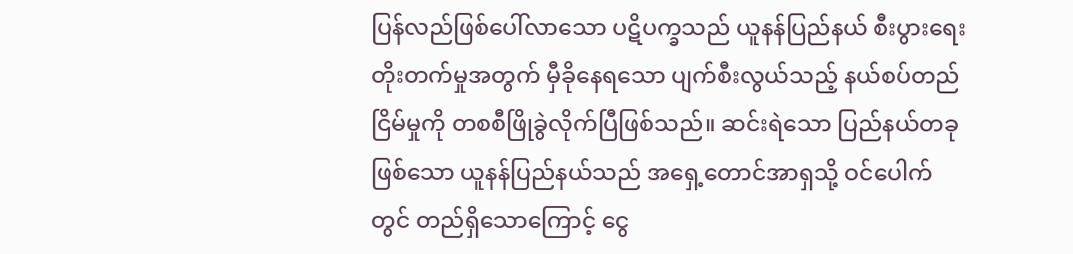ပြန်လည်ဖြစ်ပေါ်လာသော ပဋိပက္ခသည် ယူနန်ပြည်နယ် စီးပွားရေးတိုးတက်မှုအတွက် မှီခိုနေရသော ပျက်စီးလွယ်သည့် နယ်စပ်တည်ငြိမ်မှုကို တစစီဖြိုခွဲလိုက်ပြီဖြစ်သည်။ ဆင်းရဲသော ပြည်နယ်တခုဖြစ်သော ယူနန်ပြည်နယ်သည် အရှေ့တောင်အာရှသို့ ဝင်ပေါက်တွင် တည်ရှိသောကြောင့် ငွေ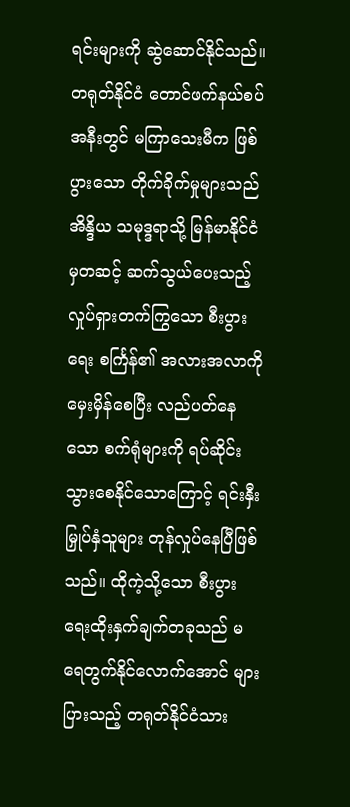ရင်းများကို ဆွဲဆောင်နိုင်သည်။ တရုတ်နိုင်ငံ တောင်ဖက်နယ်စပ်အနီးတွင် မကြာသေးမီက ဖြစ်ပွားသော တိုက်ခိုက်မှုများသည် အိန္ဒိယ သမုဒ္ဒရာသို့ မြန်မာနိုင်ငံမှတဆင့် ဆက်သွယ်ပေးသည့် လှုပ်ရှားတက်ကြွသော စီးပွားရေး စင်္ကြန်၏ အလားအလာကို မှေးမှိန်စေပြီး လည်ပတ်နေသော စက်ရုံများကို ရပ်ဆိုင်းသွားစေနိုင်သောကြောင့် ရင်းနှီးမြှုပ်နှံသူများ တုန်လှုပ်နေပြီဖြစ်သည်။ ထိုကဲ့သို့သော စီးပွားရေးထိုးနှက်ချက်တခုသည် မရေတွက်နိုင်လောက်အောင် များပြားသည့် တရုတ်နိုင်ငံသား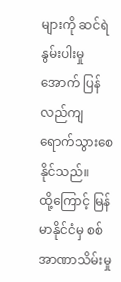များကို ဆင်ရဲနွမ်းပါးမှုအောက် ပြန်လည်ကျရောက်သွားစေနိုင်သည်။
ထို့ကြောင့် မြန်မာနိုင်ငံမှ စစ်အာဏာသိမ်းမှု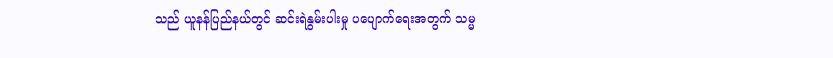သည် ယူနန်ပြည်နယ်တွင် ဆင်းရဲနွမ်းပါးမှု ပပျောက်ရေးအတွက် သမ္မ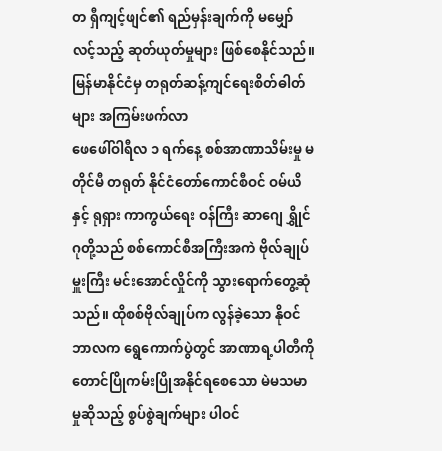တ ရှီကျင့်ဖျင်၏ ရည်မှန်းချက်ကို မမျှော်လင့်သည့် ဆုတ်ယုတ်မှုများ ဖြစ်စေနိုင်သည်။
မြန်မာနိုင်ငံမှ တရုတ်ဆန့်ကျင်ရေးစိတ်ဓါတ်များ အကြမ်းဖက်လာ
ဖေဖေါ်ဝါရီလ ၁ ရက်နေ့ စစ်အာဏာသိမ်းမှု မတိုင်မီ တရုတ် နိုင်ငံတော်ကောင်စီဝင် ဝမ်ယိနှင့် ရုရှား ကာကွယ်ရေး ဝန်ကြီး ဆာဂျေ ရွှိုင်ဂုတို့သည် စစ်ကောင်စီအကြီးအကဲ ဗိုလ်ချုပ်မှူးကြီး မင်းအောင်လှိုင်ကို သွားရောက်တွေ့ဆုံသည်။ ထိုစစ်ဗိုလ်ချုပ်က လွန်ခဲ့သော နိုဝင်ဘာလက ရွေကောက်ပွဲတွင် အာဏာရ့ပါတီကို တောင်ပြိုကမ်းပြိုအနိုင်ရစေသော မဲမသမာမှုဆိုသည့် စွပ်စွဲချက်များ ပါဝင်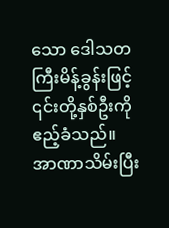သော ဒေါသတကြီးမိန့်ခွန်းဖြင့် ၎င်းတို့နှစ်ဦးကို ဧည့်ခံသည်။ အာဏာသိမ်းပြီး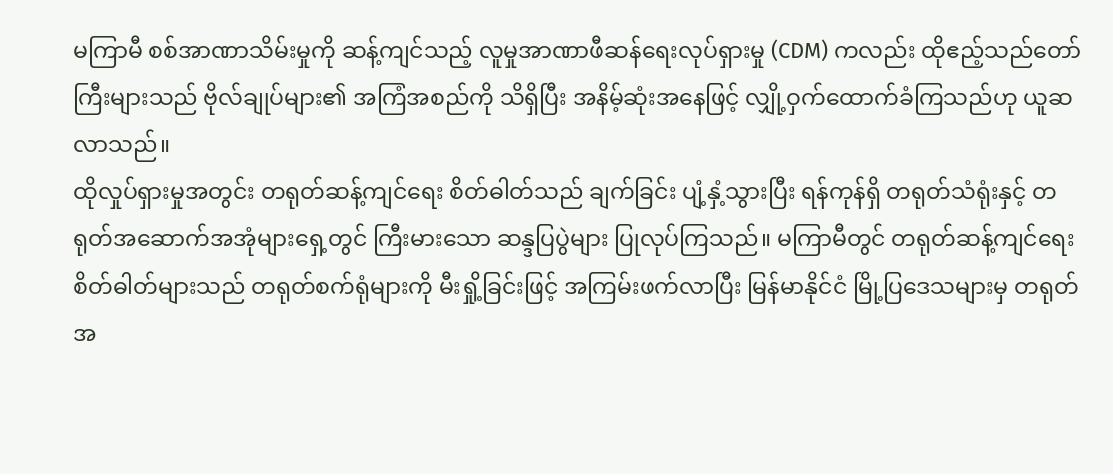မကြာမီ စစ်အာဏာသိမ်းမှုကို ဆန့်ကျင်သည့် လူမှုအာဏာဖီဆန်ရေးလုပ်ရှားမှု (CDM) ကလည်း ထိုဧည့်သည်တော်ကြီးများသည် ဗိုလ်ချုပ်များ၏ အကြံအစည်ကို သိရှိပြီး အနိမ့်ဆုံးအနေဖြင့် လျှို့ဝှက်ထောက်ခံကြသည်ဟု ယူဆလာသည်။
ထိုလှုပ်ရှားမှုအတွင်း တရုတ်ဆန့်ကျင်ရေး စိတ်ဓါတ်သည် ချက်ခြင်း ပျံ့နှံ့သွားပြီး ရန်ကုန်ရှိ တရုတ်သံရုံးနှင့် တရုတ်အဆောက်အအုံများရှေ့တွင် ကြီးမားသော ဆန္ဒပြပွဲများ ပြုလုပ်ကြသည်။ မကြာမီတွင် တရုတ်ဆန့်ကျင်ရေး စိတ်ဓါတ်များသည် တရုတ်စက်ရုံများကို မီးရှို့ခြင်းဖြင့် အကြမ်းဖက်လာပြီး မြန်မာနိုင်ငံ မြို့ပြဒေသများမှ တရုတ်အ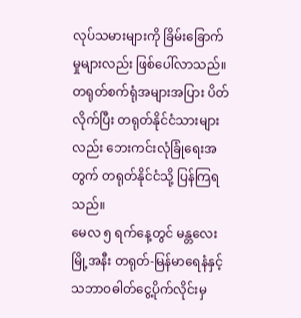လုပ်သမားများကို ခြိမ်းခြောက်မှုများလည်း ဖြစ်ပေါ်လာသည်။ တရုတ်စက်ရုံအများအပြား ပိတ်လိုက်ပြီး တရုတ်နိုင်ငံသားများလည်း ဘေးကင်းလုံခြုံရေးအတွက် တရုတ်နိုင်ငံသို့ ပြန်ကြရသည်။
မေလ ၅ ရက်နေ့တွင် မန္တလေးမြို့အနီး တရုတ်-မြန်မာရေနံနှင့် သဘာဝဓါတ်ငွေ့ပိုက်လိုင်းမှ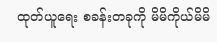ထုတ်ယူရေး စခန်းတခုကို မိမိကိုယ်မိမိ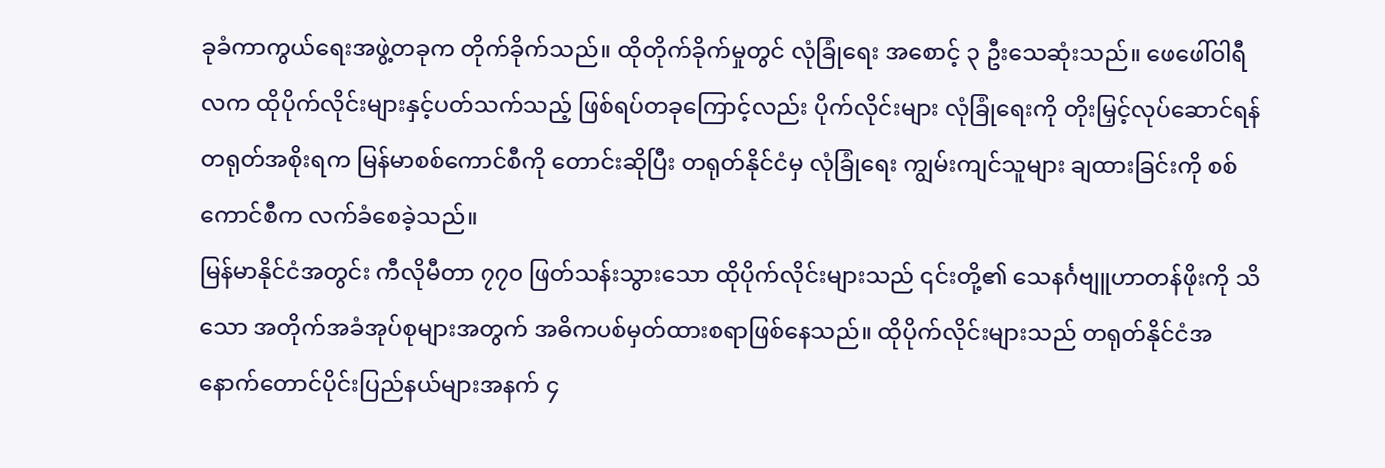ခုခံကာကွယ်ရေးအဖွဲ့တခုက တိုက်ခိုက်သည်။ ထိုတိုက်ခိုက်မှုတွင် လုံခြုံရေး အစောင့် ၃ ဦးသေဆုံးသည်။ ဖေဖေါ်ဝါရီလက ထိုပိုက်လိုင်းများနှင့်ပတ်သက်သည့် ဖြစ်ရပ်တခုကြောင့်လည်း ပိုက်လိုင်းများ လုံခြုံရေးကို တိုးမြှင့်လုပ်ဆောင်ရန် တရုတ်အစိုးရက မြန်မာစစ်ကောင်စီကို တောင်းဆိုပြီး တရုတ်နိုင်ငံမှ လုံခြုံရေး ကျွမ်းကျင်သူများ ချထားခြင်းကို စစ်ကောင်စီက လက်ခံစေခဲ့သည်။
မြန်မာနိုင်ငံအတွင်း ကီလိုမီတာ ၇၇၀ ဖြတ်သန်းသွားသော ထိုပိုက်လိုင်းများသည် ၎င်းတို့၏ သေနင်္ဂဗျူဟာတန်ဖိုးကို သိသော အတိုက်အခံအုပ်စုများအတွက် အဓိကပစ်မှတ်ထားစရာဖြစ်နေသည်။ ထိုပိုက်လိုင်းများသည် တရုတ်နိုင်ငံအနောက်တောင်ပိုင်းပြည်နယ်များအနက် ၄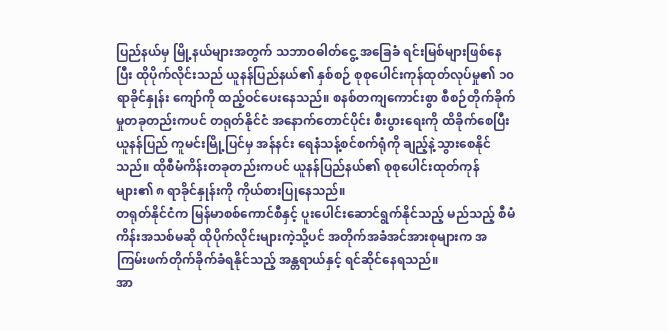ပြည်နယ်မှ မြို့နယ်များအတွက် သဘာဝဓါတ်ငွေ့ အခြေခံ ရင်းမြစ်များဖြစ်နေပြီး ထိုပိုက်လိုင်းသည် ယူနန်ပြည်နယ်၏ နှစ်စဉ် စုစုပေါင်းကုန်ထုတ်လုပ်မှု၏ ၁၀ ရာခိုင်နှုန်း ကျော်ကို ထည့်ဝင်ပေးနေသည်။ စနစ်တကျကောင်းစွာ စီစဉ်တိုက်ခိုက်မှုတခုတည်းကပင် တရုတ်နိုင်ငံ အနောက်တောင်ပိုင်း စီးပွားရေးကို ထိခိုက်စေပြီး ယူနန်ပြည် ကူမင်းမြို့ပြင်မှ အန်နင်း ရေနံသန့်စင်စက်ရုံကို ချည့်နဲ့သွားစေနိုင်သည်။ ထိုစီမံကိန်းတခုတည်းကပင် ယူနန်ပြည်နယ်၏ စုစုပေါင်းထုတ်ကုန်များ၏ ၈ ရာခိုင်နှုန်းကို ကိုယ်စားပြုနေသည်။
တရုတ်နိုင်ငံက မြန်မာစစ်ကောင်စီနှင့် ပူးပေါင်းဆောင်ရွက်နိုင်သည့် မည်သည့် စီမံကိန်းအသစ်မဆို ထိုပိုက်လိုင်းများကဲ့သို့ပင် အတိုက်အခံအင်အားစုများက အကြမ်းဖက်တိုက်ခိုက်ခံရနိုင်သည့် အန္တရာယ်နှင့် ရင်ဆိုင်နေရသည်။
အာ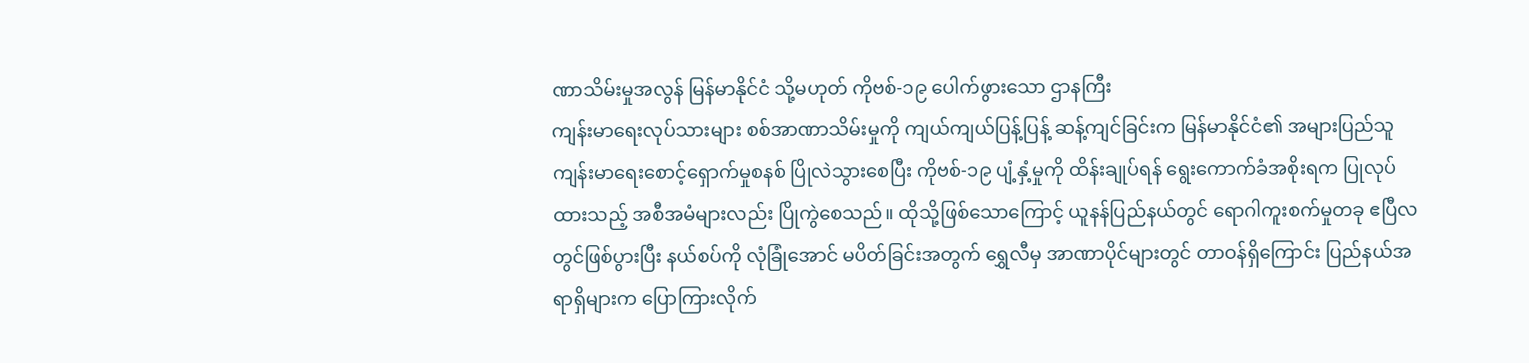ဏာသိမ်းမှုအလွန် မြန်မာနိုင်ငံ သို့မဟုတ် ကိုဗစ်-၁၉ ပေါက်ဖွားသော ဌာနကြီး
ကျန်းမာရေးလုပ်သားများ စစ်အာဏာသိမ်းမှုကို ကျယ်ကျယ်ပြန့်ပြန့် ဆန့်ကျင်ခြင်းက မြန်မာနိုင်ငံ၏ အများပြည်သူ ကျန်းမာရေးစောင့်ရှောက်မှုစနစ် ပြိုလဲသွားစေပြီး ကိုဗစ်-၁၉ ပျံ့နှံ့မှုကို ထိန်းချုပ်ရန် ရွေးကောက်ခံအစိုးရက ပြုလုပ်ထားသည့် အစီအမံများလည်း ပြိုကွဲစေသည်။ ထိုသို့ဖြစ်သောကြောင့် ယူနန်ပြည်နယ်တွင် ရောဂါကူးစက်မှုတခု ဧပြီလတွင်ဖြစ်ပွားပြီး နယ်စပ်ကို လုံခြုံအောင် မပိတ်ခြင်းအတွက် ရွှေလီမှ အာဏာပိုင်များတွင် တာဝန်ရှိကြောင်း ပြည်နယ်အရာရှိများက ပြောကြားလိုက်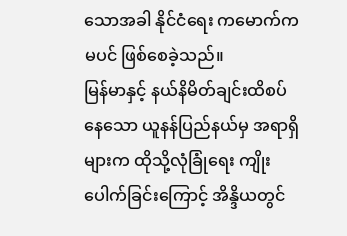သောအခါ နိုင်ငံရေး ကမောက်ကမပင် ဖြစ်စေခဲ့သည်။
မြန်မာနှင့် နယ်နိမိတ်ချင်းထိစပ်နေသော ယူနန်ပြည်နယ်မှ အရာရှိများက ထိုသို့လုံခြုံရေး ကျိုးပေါက်ခြင်းကြောင့် အိန္ဒိယတွင်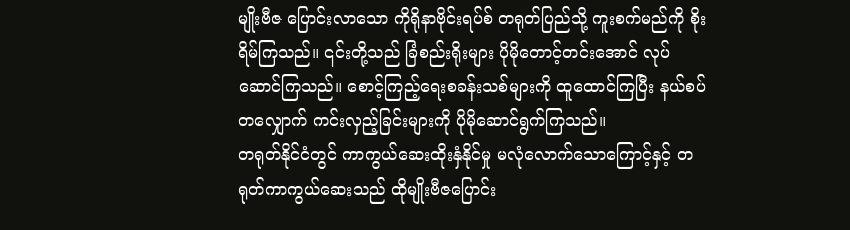မျိုးဗီဇ ပြောင်းလာသော ကိုရိုနာဗိုင်းရပ်စ် တရုတ်ပြည်သို့ ကူးစက်မည်ကို စိုးရိမ်ကြသည်။ ၎င်းတို့သည် ခြံစည်းရိုးများ ပိုမိုတောင့်တင်းအောင် လုပ်ဆောင်ကြသည်။ စောင့်ကြည့်ရေးစခန်းသစ်များကို ထူထောင်ကြပြီး နယ်စပ်တလျှောက် ကင်းလှည့်ခြင်းများကို ပိုမိုဆောင်ရွက်ကြသည်။
တရုတ်နိုင်ငံတွင် ကာကွယ်ဆေးထိုးနှံနိုင်မှု မလုံလောက်သောကြောင့်နှင့် တရုတ်ကာကွယ်ဆေးသည် ထိုမျိုးဗီဇပြောင်း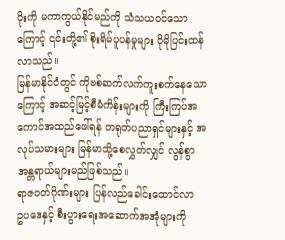ပိုးကို မကာကွယ်နိုင်မည်ကို သံသယဝင်သောကြောင့် ၎င်းတို့၏ စိုးရိမ်ပူပန်မှုများ ပိုမိုပြင်းထန်လာသည်။
မြန်မာနိုင်ငံတွင် ကိုဗစ်ဆက်လက်ကူးစက်နေသောကြောင့် အဆင့်မြင့်စီမံကိန်းများကို ကြီးကြပ်အကောင်အထည်ဖေါ်ရန် တရုတ်ပညာရှင်များနှင့် အလုပ်သမားများ မြန်မာသို့စေလွှတ်လျှင် လွန်စွာ အန္တရာယ်များမည်ဖြစ်သည်။
ရာဇဝတ်ဂိုဏ်းများ ပြန်လည်ခေါင်းထောင်လာ
ဥပဒေနှင့် စီးပွားရေးအဆောက်အအုံများကို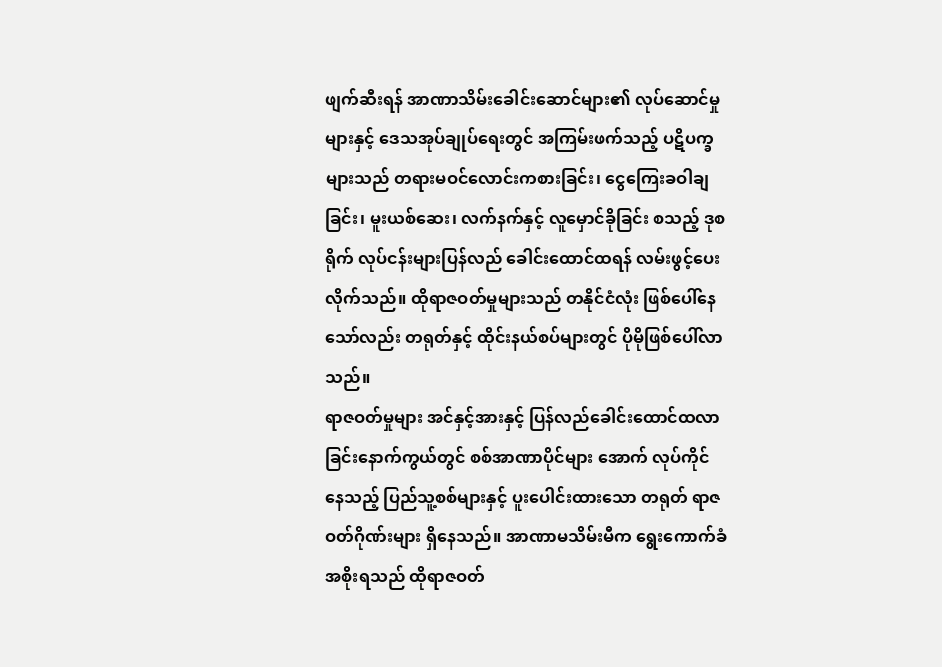ဖျက်ဆီးရန် အာဏာသိမ်းခေါင်းဆောင်များ၏ လုပ်ဆောင်မှုများနှင့် ဒေသအုပ်ချုပ်ရေးတွင် အကြမ်းဖက်သည့် ပဋိပက္ခများသည် တရားမဝင်လောင်းကစားခြင်း၊ ငွေကြေးခဝါချခြင်း၊ မူးယစ်ဆေး၊ လက်နက်နှင့် လူမှောင်ခိုခြင်း စသည့် ဒုစရိုက် လုပ်ငန်းများပြန်လည် ခေါင်းထောင်ထရန် လမ်းဖွင့်ပေးလိုက်သည်။ ထိုရာဇဝတ်မှုများသည် တနိုင်ငံလုံး ဖြစ်ပေါ်နေသော်လည်း တရုတ်နှင့် ထိုင်းနယ်စပ်များတွင် ပိုမိုဖြစ်ပေါ်လာသည်။
ရာဇဝတ်မှုများ အင်နှင့်အားနှင့် ပြန်လည်ခေါင်းထောင်ထလာခြင်းနောက်ကွယ်တွင် စစ်အာဏာပိုင်များ အောက် လုပ်ကိုင်နေသည့် ပြည်သူ့စစ်များနှင့် ပူးပေါင်းထားသော တရုတ် ရာဇဝတ်ဂိုဏ်းများ ရှိနေသည်။ အာဏာမသိမ်းမီက ရွေးကောက်ခံအစိုးရသည် ထိုရာဇဝတ်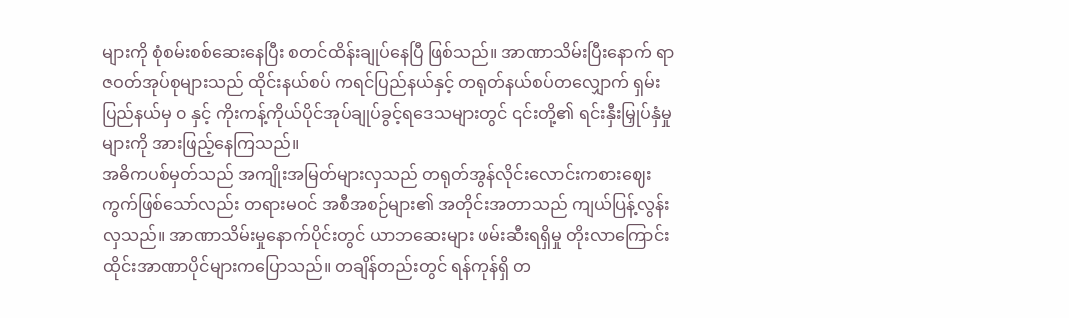များကို စုံစမ်းစစ်ဆေးနေပြီး စတင်ထိန်းချုပ်နေပြီ ဖြစ်သည်။ အာဏာသိမ်းပြီးနောက် ရာဇဝတ်အုပ်စုများသည် ထိုင်းနယ်စပ် ကရင်ပြည်နယ်နှင့် တရုတ်နယ်စပ်တလျှောက် ရှမ်းပြည်နယ်မှ ၀ နှင့် ကိုးကန့်ကိုယ်ပိုင်အုပ်ချုပ်ခွင့်ရဒေသများတွင် ၎င်းတို့၏ ရင်းနှီးမြှုပ်နှံမှုများကို အားဖြည့်နေကြသည်။
အဓိကပစ်မှတ်သည် အကျိုးအမြတ်များလှသည် တရုတ်အွန်လိုင်းလောင်းကစားဈေးကွက်ဖြစ်သော်လည်း တရားမဝင် အစီအစဉ်များ၏ အတိုင်းအတာသည် ကျယ်ပြန့်လွန်းလှသည်။ အာဏာသိမ်းမှုနောက်ပိုင်းတွင် ယာဘဆေးများ ဖမ်းဆီးရရှိမှု တိုးလာကြောင်း ထိုင်းအာဏာပိုင်များကပြောသည်။ တချိန်တည်းတွင် ရန်ကုန်ရှိ တ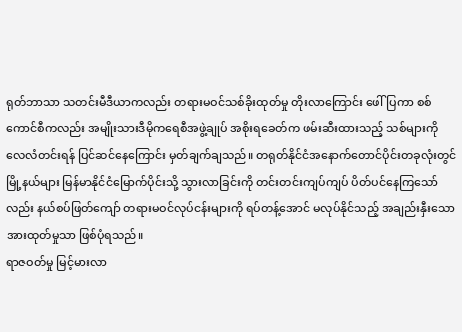ရုတ်ဘာသာ သတင်းမီဒီယာကလည်း တရားမဝင်သစ်ခိုးထုတ်မှု တိုးလာကြောင်း ဖေါ်ပြကာ စစ်ကောင်စီကလည်း အမျိုးသားဒီမိုကရေစီအဖွဲ့ချုပ် အစိုးရခေတ်က ဖမ်းဆီးထားသည့် သစ်များကို လေလံတင်းရန် ပြင်ဆင်နေကြောင်း မှတ်ချက်ချသည်။ တရုတ်နိုင်ငံအနောက်တောင်ပိုင်းတခုလုံးတွင် မြို့နယ်များ မြန်မာနိုင်ငံမြောက်ပိုင်းသို့ သွားလာခြင်းကို တင်းတင်းကျပ်ကျပ် ပိတ်ပင်နေကြသော်လည်း နယ်စပ်ဖြတ်ကျော် တရားမဝင်လုပ်ငန်းများကို ရပ်တန့်အောင် မလုပ်နိုင်သည့် အချည်းနှီးသော အားထုတ်မှုသာ ဖြစ်ပုံရသည်။
ရာဇဝတ်မှု မြင့်မားလာ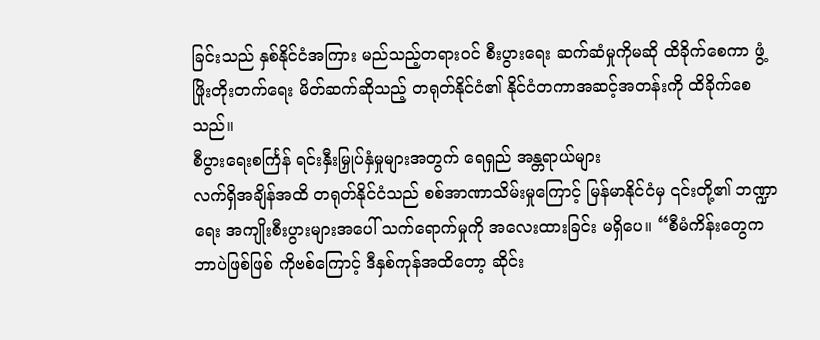ခြင်းသည် နှစ်နိုင်ငံအကြား မည်သည့်တရားဝင် စီးပွားရေး ဆက်ဆံမှုကိုမဆို ထိခိုက်စေကာ ဖွံ့ဖြိုးတိုးတက်ရေး မိတ်ဆက်ဆိုသည့် တရုတ်နိုင်ငံ၏ နိုင်ငံတကာအဆင့်အတန်းကို ထိခိုက်စေသည်။
စီပွားရေးစင်္ကြန် ရင်းနှီးမြှုပ်နှံမှုများအတွက် ရေရှည် အန္တရာယ်များ
လက်ရှိအချိန်အထိ တရုတ်နိုင်ငံသည် စစ်အာဏာသိမ်းမှုကြောင့် မြန်မာနိုင်ငံမှ ၎င်းတို့၏ ဘဏ္ဍာရေး အကျိုးစီးပွားများအပေါ် သက်ရောက်မှုကို အလေးထားခြင်း မရှိပေ။ “စီမံကိန်းတွေကဘာပဲဖြစ်ဖြစ် ကိုဗစ်ကြောင့် ဒီနှစ်ကုန်အထိတော့ ဆိုင်း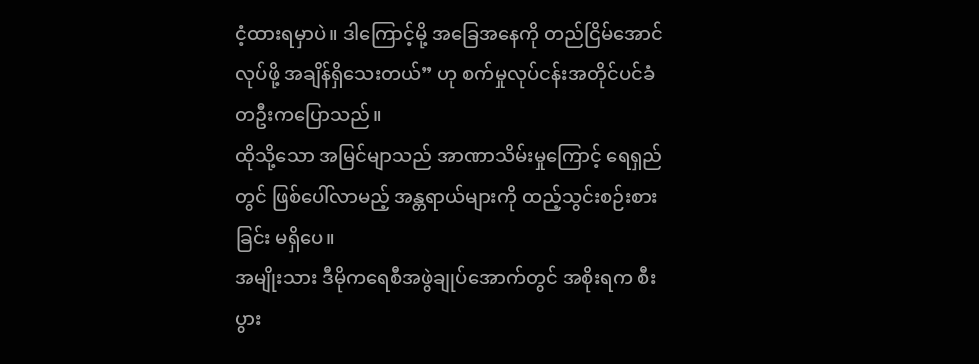ငံ့ထားရမှာပဲ။ ဒါကြောင့်မို့ အခြေအနေကို တည်ငြိမ်အောင်လုပ်ဖို့ အချိန်ရှိသေးတယ်” ဟု စက်မှုလုပ်ငန်းအတိုင်ပင်ခံတဦးကပြောသည်။
ထိုသို့သော အမြင်မျာသည် အာဏာသိမ်းမှုကြောင့် ရေရှည်တွင် ဖြစ်ပေါ်လာမည့် အန္တရာယ်များကို ထည့်သွင်းစဉ်းစားခြင်း မရှိပေ။
အမျိုးသား ဒီမိုကရေစီအဖွဲချုပ်အောက်တွင် အစိုးရက စီးပွား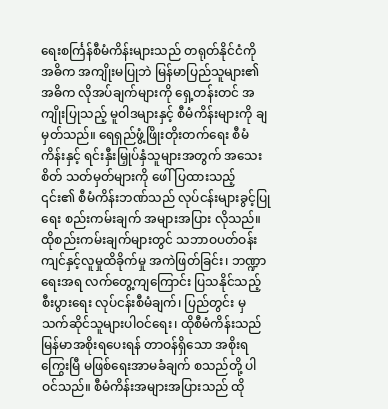ရေးစင်္ကြန်စီမံကိန်းများသည် တရုတ်နိုင်ငံကို အဓိက အကျိုးမပြုဘဲ မြန်မာပြည်သူများ၏ အဓိက လိုအပ်ချက်များကို ရှေ့တန်းတင် အကျိုးပြုသည့် မူဝါဒများနှင့် စီမံကိန်းများကို ချမှတ်သည်။ ရေရှည်ဖွံ့ဖြိုးတိုးတက်ရေး စီမံကိန်းနှင့် ရင်းနှီးမြှုပ်နှံသူများအတွက် အသေးစိတ် သတ်မှတ်များကို ဖေါ်ပြထားသည့် ၎င်း၏ စီမံကိန်းဘဏ်သည် လုပ်ငန်းများခွင့်ပြုရေး စည်းကမ်းချက် အများအပြား လိုသည်။ ထိုစည်းကမ်းချက်များတွင် သဘာဝပတ်ဝန်းကျင်နှင့်လူမှုထိခိုက်မှု အကဲဖြတ်ခြင်း၊ ဘဏ္ဍာရေးအရ လက်တွေ့ကျကြောင်း ပြသနိုင်သည့် စီးပွားရေး လုပ်ငန်းစီမံချက်၊ ပြည်တွင်း မှ သက်ဆိုင်သူများပါဝင်ရေး၊ ထိုစီမံကိန်းသည် မြန်မာအစိုးရပေးရန် တာဝန်ရှိသော အစိုးရကြွေးမြီ မဖြစ်ရေးအာမခံချက် စသည်တို့ ပါဝင်သည်။ စီမံကိန်းအများအပြားသည် ထို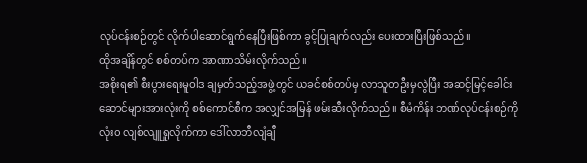လုပ်ငန်းစဉ်တွင် လိုက်ပါဆောင်ရွက်နေပြီးဖြစ်ကာ ခွင့်ပြုချက်လည်း ပေးထားပြီးဖြစ်သည်။
ထိုအချိန်တွင် စစ်တပ်က အာဏာသိမ်းလိုက်သည်။
အစိုးရ၏ စီးပွားရေးမူဝါဒ ချမှတ်သည့်အဖွဲ့တွင် ယခင်စစ်တပ်မှ လာသူတဦးမှလွဲပြီး အဆင့်မြင့်ခေါင်းဆောင်များအားလုံးကို စစ်ကောင်စီက အလျှင်အမြန် ဖမ်းဆီးလိုက်သည်။ စီမံကိန်း ဘဏ်လုပ်ငန်းစဉ်ကို လုံး၀ လျစ်လျူရှုလိုက်ကာ ဒေါ်လာဘီလျံချီ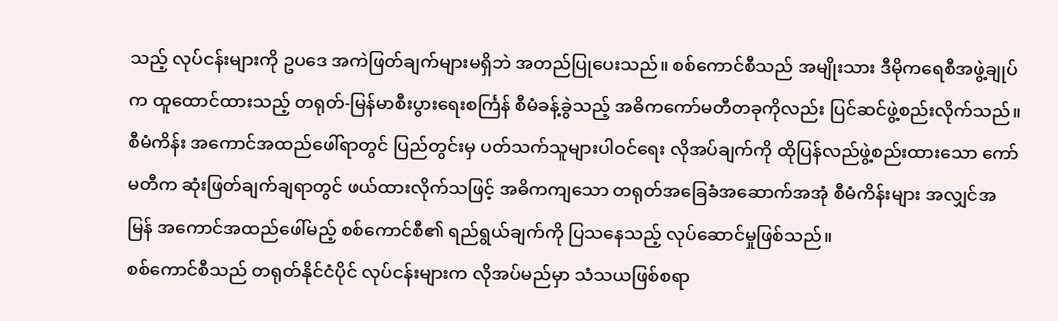သည့် လုပ်ငန်းများကို ဥပဒေ အကဲဖြတ်ချက်များမရှိဘဲ အတည်ပြုပေးသည်။ စစ်ကောင်စီသည် အမျိုးသား ဒီမိုကရေစီအဖွဲ့ချုပ်က ထူထောင်ထားသည့် တရုတ်-မြန်မာစီးပွားရေးစင်္ကြန် စီမံခန့်ခွဲသည့် အဓိကကော်မတီတခုကိုလည်း ပြင်ဆင်ဖွဲ့စည်းလိုက်သည်။ စီမံကိန်း အကောင်အထည်ဖေါ်ရာတွင် ပြည်တွင်းမှ ပတ်သက်သူများပါဝင်ရေး လိုအပ်ချက်ကို ထိုပြန်လည်ဖွဲ့စည်းထားသော ကော်မတီက ဆုံးဖြတ်ချက်ချရာတွင် ဖယ်ထားလိုက်သဖြင့် အဓိကကျသော တရုတ်အခြေခံအဆောက်အအုံ စီမံကိန်းများ အလျှင်အမြန် အကောင်အထည်ဖေါ်မည့် စစ်ကောင်စီ၏ ရည်ရွယ်ချက်ကို ပြသနေသည့် လုပ်ဆောင်မှုဖြစ်သည်။
စစ်ကောင်စီသည် တရုတ်နိုင်ငံပိုင် လုပ်ငန်းများက လိုအပ်မည်မှာ သံသယဖြစ်စရာ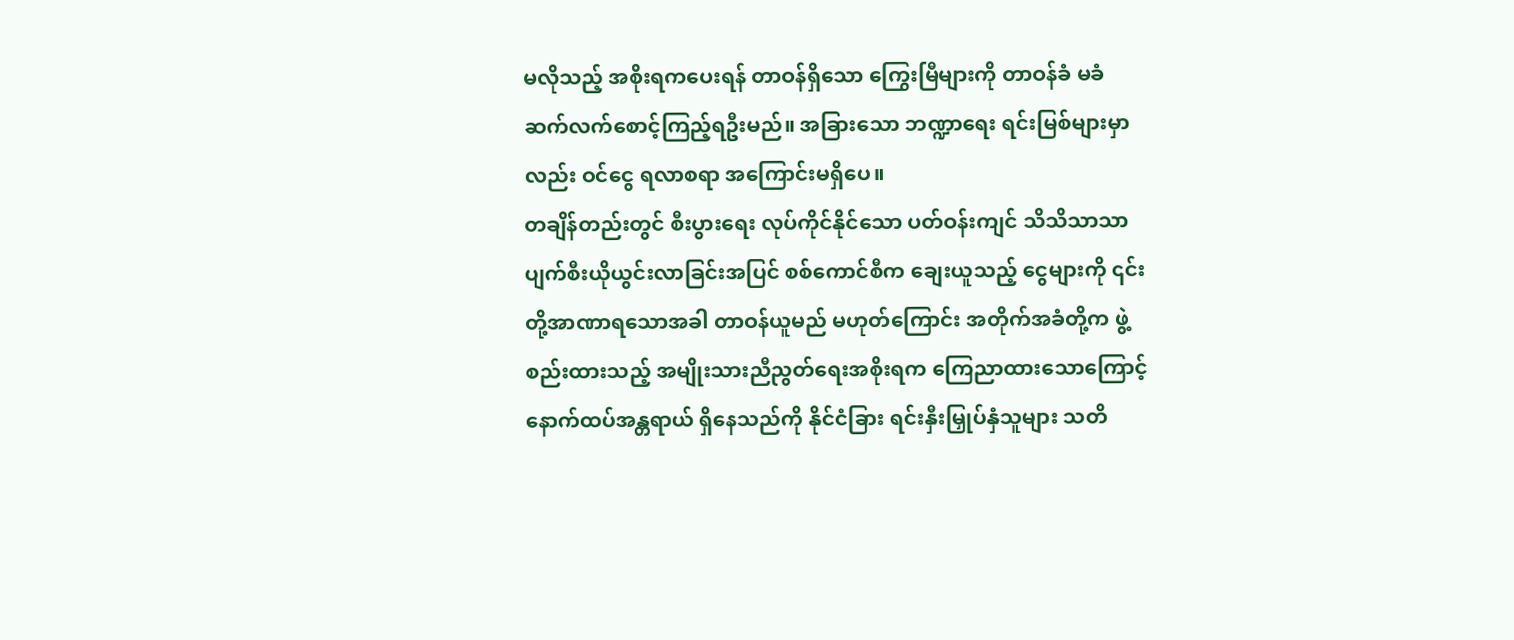မလိုသည့် အစိုးရကပေးရန် တာဝန်ရှိသော ကြွေးမြီများကို တာဝန်ခံ မခံ ဆက်လက်စောင့်ကြည့်ရဦးမည်။ အခြားသော ဘဏ္ဍာရေး ရင်းမြစ်များမှာလည်း ဝင်ငွေ ရလာစရာ အကြောင်းမရှိပေ။
တချိန်တည်းတွင် စီးပွားရေး လုပ်ကိုင်နိုင်သော ပတ်ဝန်းကျင် သိသိသာသာ ပျက်စီးယိုယွင်းလာခြင်းအပြင် စစ်ကောင်စီက ချေးယူသည့် ငွေများကို ၎င်းတို့အာဏာရသောအခါ တာဝန်ယူမည် မဟုတ်ကြောင်း အတိုက်အခံတို့က ဖွဲ့စည်းထားသည့် အမျိုးသားညီညွတ်ရေးအစိုးရက ကြေညာထားသောကြောင့် နောက်ထပ်အန္တရာယ် ရှိနေသည်ကို နိုင်ငံခြား ရင်းနှီးမြှုပ်နှံသူများ သတိ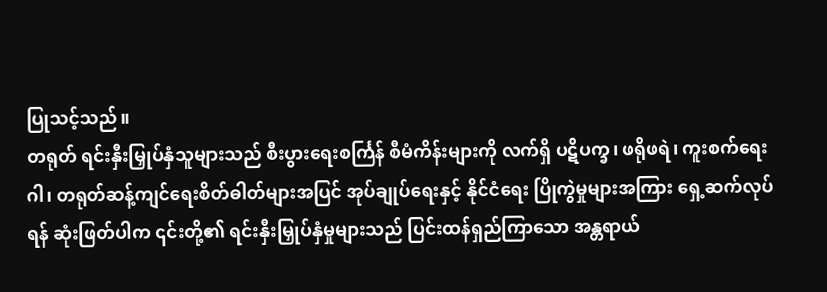ပြုသင့်သည်။
တရုတ် ရင်းနှီးမြှုပ်နှံသူများသည် စီးပွားရေးစင်္ကြန် စီမံကိန်းများကို လက်ရှိ ပဋိပက္ခ၊ ဖရိုဖရဲ၊ ကူးစက်ရေးဂါ၊ တရုတ်ဆန့်ကျင်ရေးစိတ်ဓါတ်များအပြင် အုပ်ချုပ်ရေးနှင့် နိုင်ငံရေး ပြိုကွဲမှုများအကြား ရှေ့ဆက်လုပ်ရန် ဆုံးဖြတ်ပါက ၎င်းတို့၏ ရင်းနှီးမြှုပ်နှံမှုများသည် ပြင်းထန်ရှည်ကြာသော အန္တရာယ်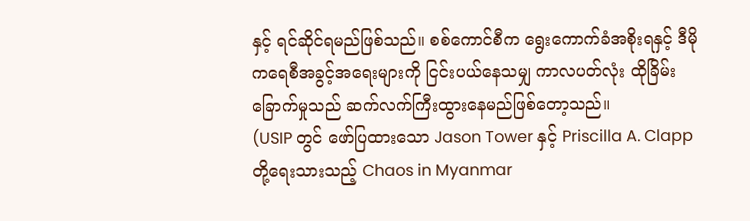နှင့် ရင်ဆိုင်ရမည်ဖြစ်သည်။ စစ်ကောင်စီက ရွေးကောက်ခံအစိုးရနှင့် ဒီမိုကရေစီအခွင့်အရေးများကို ငြင်းပယ်နေသမျှ ကာလပတ်လုံး ထိုခြိမ်းခြောက်မှုသည် ဆက်လက်ကြီးထွားနေမည်ဖြစ်တော့သည်။
(USIP တွင် ဖော်ပြထားသော Jason Tower နှင့် Priscilla A. Clapp တို့ရေးသားသည့် Chaos in Myanmar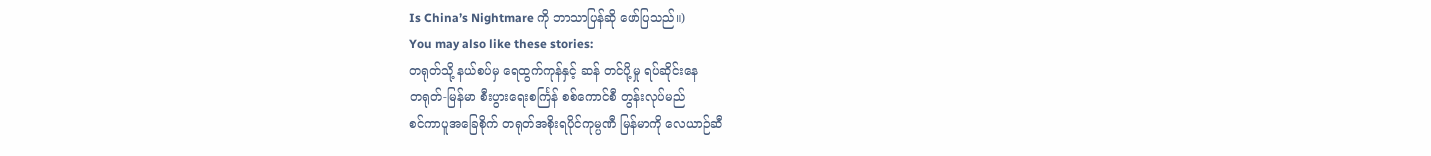Is China’s Nightmare ကို ဘာသာပြန်ဆို ဖော်ပြသည်။)
You may also like these stories:
တရုတ်သို့ နယ်စပ်မှ ရေထွက်ကုန်နှင့် ဆန် တင်ပို့မှု ရပ်ဆိုင်းနေ
တရုတ်-မြန်မာ စီးပွားရေးစင်္ကြန် စစ်ကောင်စီ တွန်းလုပ်မည်
စင်ကာပူအခြေစိုက် တရုတ်အစိုးရပိုင်ကုမ္ပဏီ မြန်မာကို လေယာဉ်ဆီ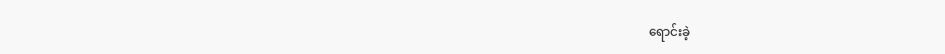ရောင်းခဲ့